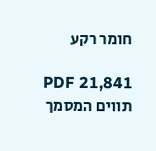חומר רקע

PDF 21,841 תווים המסמך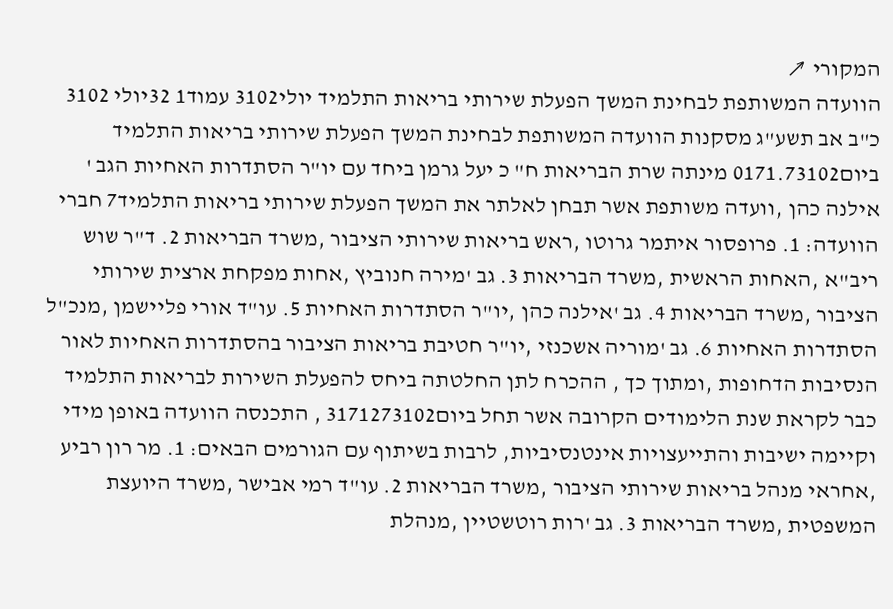המקורי ↗
הוועדה המשותפת לבחינת המשך הפעלת שירותי בריאות התלמיד יולי3102 עמוד1 32יולי 3102 כ"ב אב תשע"ג מסקנות הוועדה המשותפת לבחינת המשך הפעלת שירותי בריאות התלמיד ביום0171.73102 מינתה שרת הבריאות ח" כ יעל גרמן ביחד עם יו"ר הסתדרות האחיות הגב ' אילנה כהן ,וועדה משותפת אשר תבחן לאלתר את המשך הפעלת שירותי בריאות התלמיד7 חברי הוועדה: 1. פרופסור איתמר גרוטו ,ראש בריאות שירותי הציבור ,משרד הבריאות 2. ד"ר שוש ריב"א ,האחות הראשית ,משרד הבריאות 3. גב 'מירה חנוביץ ,אחות מפקחת ארצית שירותי הציבור ,משרד הבריאות 4. גב 'אילנה כהן ,יו"ר הסתדרות האחיות 5. עו"ד אורי פליישמן ,מנכ"ל הסתדרות האחיות 6. גב 'מוריה אשכנזי ,יו"ר חטיבת בריאות הציבור בהסתדרות האחיות לאור הנסיבות הדחופות ,ומתוך כך , ההכרח לתן החלטתה ביחס להפעלת השירות לבריאות התלמיד כבר לקראת שנת הלימודים הקרובה אשר תחל ביום3171273102 , התכנסה הוועדה באופן מידי וקיימה ישיבות והתייעצויות אינטנסיביות, לרבות בשיתוף עם הגורמים הבאים: 1. מר רון רביע ,אחראי מנהל בריאות שירותי הציבור ,משרד הבריאות 2. עו"ד רמי אבישר ,משרד היועצת המשפטית ,משרד הבריאות 3. גב 'רות רוטשטיין ,מנהלת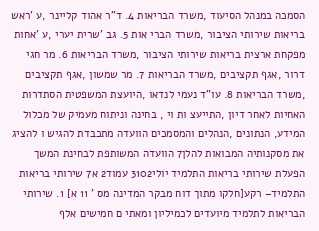הסמכה במנהל הסיעוד ,משרד הבריאות 4. ד"ר אהוד קליינר ,ע 'ראש בריאות שירותי הציבור ,משרד הברי אות 5. גב 'שרית יערי ,ע 'אחות מפקחת ארצית בריאות שירותי הציבור ,משרד הבריאות 6. מר חגי דרור ,אגף תקציבים ,משרד הבריאות 7. מר שמשון ,אגף תקציבים ,משרד הבריאות 8. עו"ד נעמי לנדאו ,היועצת המשפטית הסתדרות האחיות לאחר דיון ,התייעצ ות וי , בחינה וניתוח מעמיק של מכלול המידע, הנתונים ,הנהלים והמסמכים הוועדה מתכבדת להגיש ו להציג את מסקנותיה המבואות להלן7 הוועדה המשותפת לבחינת המשך הפעלת שירותי בריאות התלמיד יולי3102 עמוד2 א7 שירותי בריאות התלמיד– רקע[חלקו מתוך דוח מבקר המדינה מס ' 11 א] 1. שירותי הבריאות לתלמיד מיועדים לכמיליון ומאתי ם חמישים אלף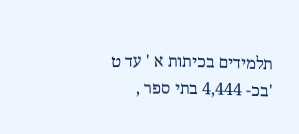תלמידים בכיתות א ' עד ט 'בכ- 4,444 בתי ספר ,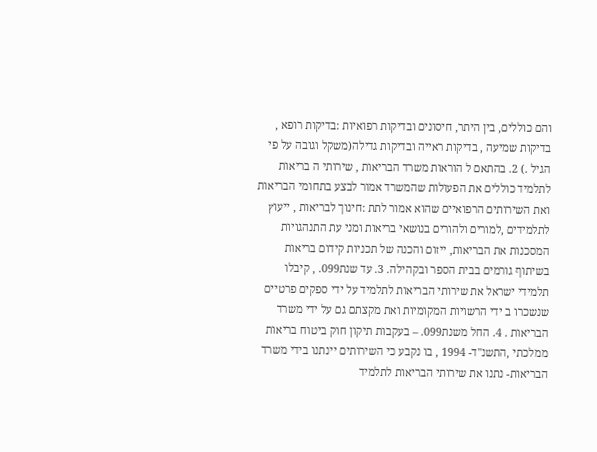והם כוללים, בין היתר, חיסונים ובדיקות רפואיות :בדיקות רופא , בדיקות שמיעה , בדיקות ראייה ובדיקות גדילה(משקל וגובה על פי הגיל .) 2. בהתאם ל הוראות משרד הבריאות , שירותי ה בריאות לתלמיד כוללים את הפעולות שהמשרד אמור לבצע בתחומי הבריאות ואת השירותים הרפואיים שהוא אמור לתת :חינוך לבריאות , ייעוץ לתלמידים ,למורים ולהורים בנושאי בריאות ומני עת התנהגויות המסכנות את הבריאות, ייזום והכנה של תכניות קידום בריאות בשיתוף גורמים בבית הספר ובקהילה. 3. עד שנת099. , קיבלו תלמידי ישראל את שירותי הבריאות לתלמיד על ידי ספקים פרטיים שנשכרו ב ידי הרשויות המקומיות ואת מקצתם גם על ידי משרד הבריאות . 4. החל משנת099. – בעקבות תיקון חוק ביטוח בריאות ממלכתי ,התשנ"ד- 1994 , בו נקבע כי השירותים יינתנו בידי משרד הבריאות- נתנו את שירותי הבריאות לתלמיד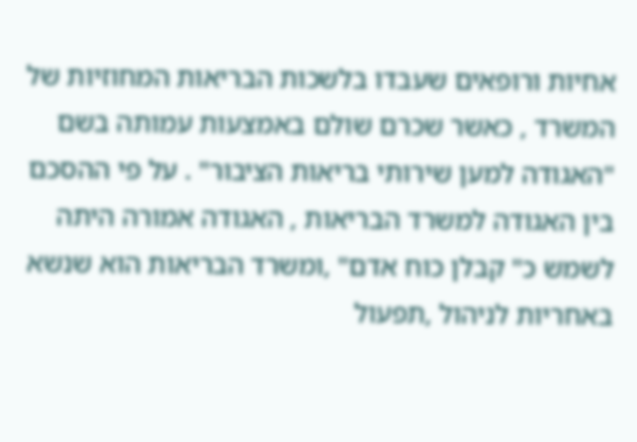אחיות ורופאים שעבדו בלשכות הבריאות המחוזיות של המשרד , כאשר שכרם שולם באמצעות עמותה בשם "האגודה למען שירותי בריאות הציבור" . על פי ההסכם בין האגודה למשרד הבריאות , האגודה אמורה היתה לשמש כ" קבלן כוח אדם" ,ומשרד הבריאות הוא שנשא באחריות לניהול ,תפעול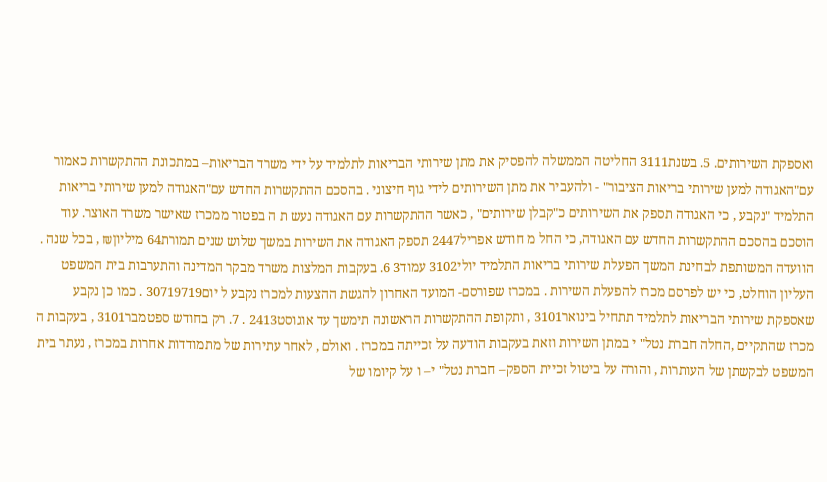ואספקת השירותים. 5. בשנת3111 החליטה הממשלה להפסיק את מתן שירותי הבריאות לתלמיד על ידי משרד הבריאות– במתכונת ההתקשרות כאמור עם"האגודה למען שירותי בריאות הציבור" - ולהעביר את מתן השירותים לידי גוף חיצוני . בהסכם ההתקשרות החדש עם"האגודה למען שירותי בריאות התלמיד "נקבע , כי האגודה תספק את השירותים כ"קבלן שירותים" , כאשר ההתקשרות עם האגודה נעש ת ה בפטור ממכרז שאישר משרד האוצר. עוד הוסכם בהסכם ההתקשרות החדש עם האגודה, כי החל מ חודש אפריל2447 תספק האגודה את השירות במשך שלוש שנים תמורת64 מיליון₪ , בכל שנה . הוועדה המשותפת לבחינת המשך הפעלת שירותי בריאות התלמיד יולי3102 עמוד3 6. בעקבות המלצות משרד מבקר המדינה והתערבות בית המשפט העליון הוחלט, כי יש לפרסם מכרז להפעלת השירות . במכרז שפורסם- המועד האחרון להגשת ההצעות למכרז נקבע ל יום30719719 . כמו כן נקבע שאספקת שירותי הבריאות לתלמיד תתחיל בינואר3101 , ותקופת ההתקשרות הראשונה תימשך עד אוגוסט2413 . 7. רק בחודש ספטמבר3101 , בעקבות ה מכרז שהתקיים ,החלה חברת נטל" י במתן השירות וזאת בעקבות הודעה על זכייתה במכרז . ואולם , לאחר עתירות של מתמודדות אחרות במכרז , נעתר בית המשפט לבקשתן של העותרות , והורה על ביטול זכיית הספק– חברת נטל" י– ו על קיומו של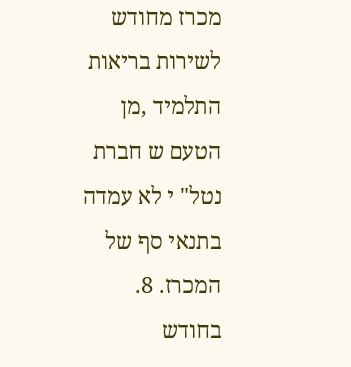מכרז מחודש לשירות בריאות התלמיד ,מן הטעם ש חברת נטל" י לא עמדה בתנאי סף של המכרז. 8. בחודש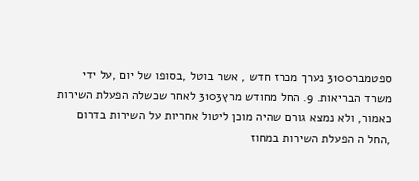ספטמבר3100 נערך מכרז חדש , אשר בוטל ,בסופו של יום ,על ידי משרד הבריאות. 9. החל מחודש מרץ3103 לאחר שכשלה הפעלת השירות כאמור, ולא נמצא גורם שהיה מוכן ליטול אחריות על השירות בדרום ,החל ה הפעלת השירות במחוז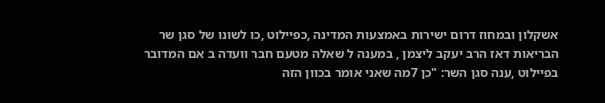אשקלון ובמחוז דרום ישירות באמצעות המדינה ,כפיילוט ,כו לשונו של סגן שר הבריאות דאז הרב יעקב ליצמן , במענה ל שאלה מטעם חבר וועדה ב אם המדובר בפיילוט ,ענה סגן השר: "כן 7מה שאני אומר בכוון הזה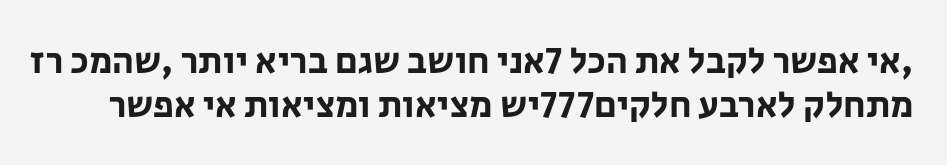,אי אפשר לקבל את הכל 7אני חושב שגם בריא יותר ,שהמכ רז מתחלק לארבע חלקים777יש מציאות ומציאות אי אפשר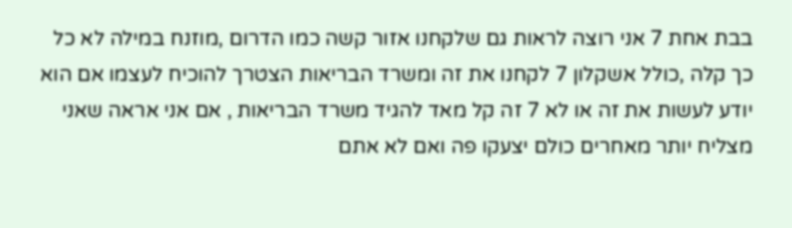בבת אחת 7 אני רוצה לראות גם שלקחנו אזור קשה כמו הדרום ,מוזנח במילה לא כל כך קלה ,כולל אשקלון 7 לקחנו את זה ומשרד הבריאות הצטרך להוכיח לעצמו אם הוא יודע לעשות את זה או לא 7 זה קל מאד להגיד משרד הבריאות , אם אני אראה שאני מצליח יותר מאחרים כולם יצעקו פה ואם לא אתם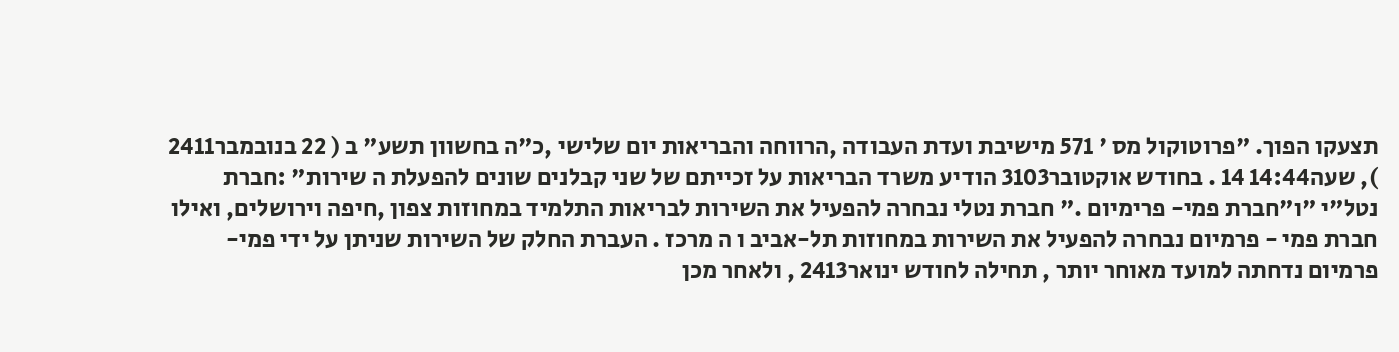תצעקו הפוך. "פרוטוקול מס ' 571 מישיבת ועדת העבודה ,הרווחה והבריאות יום שלישי ,כ"ה בחשוון תשע" ב ( 22 בנובמבר2411 ), שעה14:44 14 . בחודש אוקטובר3103 הודיע משרד הבריאות על זכייתם של שני קבלנים שונים להפעלת ה שירות" :חברת נטל"י "ו"חברת פמי- פרימיום ." חברת נטלי נבחרה להפעיל את השירות לבריאות התלמיד במחוזות צפון ,חיפה וירושלים, ואילו חברת פמי - פרמיום נבחרה להפעיל את השירות במחוזות תל-אביב ו ה מרכז . העברת החלק של השירות שניתן על ידי פמי- פרמיום נדחתה למועד מאוחר יותר , תחילה לחודש ינואר2413 , ולאחר מכן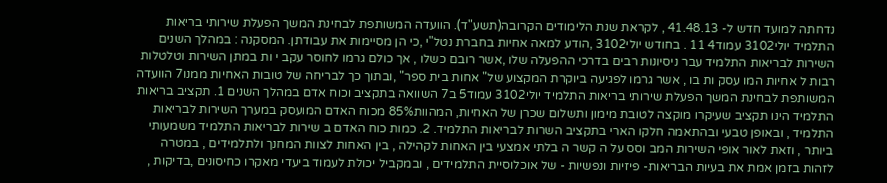נדחתה למועד חדש ל- 41.48.13 , לקראת שנת הלימודים הקרובה(תשע"ד). הוועדה המשותפת לבחינת המשך הפעלת שירותי בריאות התלמיד יולי3102 עמוד4 11 . בחודש יולי3102 ,הודע למאה אחיות בחברת נטל"י ,כי הן מסיימות את עבודתן. המסקנה : במהלך השנים השירות לבריאות התלמיד עבר ניסיונות רבים בדרכי ההפעלה שלו ,אשר רובם כשלו , אך כולם גרמו לחוסר עקב י ות במתן השירות וטלטלות רבות ל אחיות המו עסק ות בו , אשר גרמו לפגיעה ביוקרת המקצוע של" אחות בית ספר" ,ובתוך כך לבריחה של טובות האחיות ממנו7 הוועדה המשותפת לבחינת המשך הפעלת שירותי בריאות התלמיד יולי3102 עמוד5 ב7 השוואה בתקציב וכוח אדם במהלך השנים 1. תקציב בריאות התלמיד הינו תקציב שעיקרו מוקצה לטובת מימון ותשלום שכרן של האחיות, המהוות85% מכוח האדם המועסק במערך השירות לבריאות התלמיד , ובאופן טבעי ובהתאמה חלקו הארי בתקציב השרות לבריאות התלמיד. 2. כמות כוח האדם ב שירות לבריאות התלמיד משמעותי ביותר , וזאת לאור אופי השירות המב וסס על ה קשר ה בלתי אמצעי בין האחות לקהילה , בין האחות לצוות המחנך ולתלמידים , במטרה לזהות בזמן אמת את בעיות הבריאות- פיזיות ונפשיות - של אוכלוסיית התלמידים , ובמקביל יכולת לעמוד ביעדי מאקרו כחיסונים ,בדיקות ,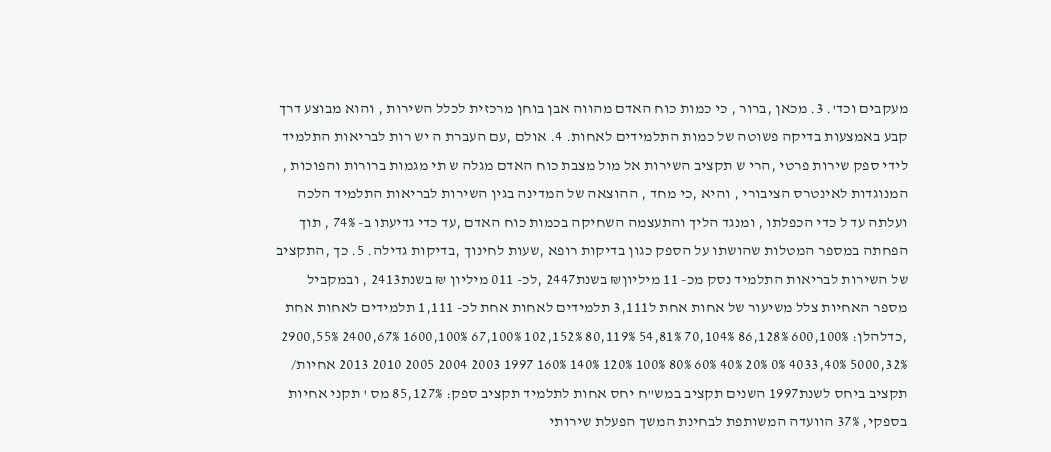מעקבים וכד'. 3. מכאן ,ברור , כי כמות כוח האדם מהווה אבן בוחן מרכזית לכלל השירות , והוא מבוצע דרך קבע באמצעות בדיקה פשוטה של כמות התלמידים לאחות. 4. אולם ,עם העברת ה יש רות לבריאות התלמיד לידי ספק שירות פרטי ,הרי ש תקציב השירות אל מול מצבת כוח האדם מגלה ש תי מגמות ברורות והפוכות , המנוגדות לאינטרס הציבורי , והיא ,כי מחד , ההוצאה של המדינה בגין השירות לבריאות התלמיד הלכה ועלתה עד ל כדי הכפלתו , ומנגד הליך והתעצמה השחיקה בכמות כוח האדם ,עד כדי גדיעתו ב- 74% , תוך הפחתה במספר המטלות שהושתו על הספק כגון בדיקות רופא ,שעות לחינוך ,בדיקות גדילה. 5. כך ,התקציב של השירות לבריאות התלמיד נסק מכ- 11 מיליון₪ בשנת2447 ,לכ- 011 מיליון ₪ בשנת2413 , ובמקביל מספר האחיות צלל משיעור של אחות אחת ל3,111 תלמידים לאחות אחת לכ- 1,111 תלמידים לאחות אחת ,כדלהלן: 100%,600 128%,86 104%,70 81%,54 119%,80 152%,102 100%,67 100%,1600 67%,2400 55%,2900 32%,5000 40%,4033 0% 20% 40% 60% 80% 100% 120% 140% 160% 1997 2003 2004 2005 2010 2013 אחיות/ תקציב ביחס לשנת1997 השנים תקציב במש"ח יחס אחות לתלמיד תקציב ספק: 85,127% מס ' תקני אחיות בספקי, 37% הוועדה המשותפת לבחינת המשך הפעלת שירותי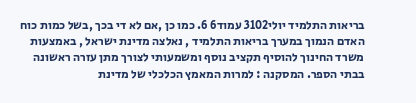בריאות התלמיד יולי3102 עמוד6 6. כמו כן ,אם לא די בכך ,בשל כמות כוח האדם הנמוך במערך בריאות התלמיד , נאלצה מדינת ישראל , באמצעות משרד החינוך להוסיף תקציב נוסף ומשמעותי לצורך מתן עזרה ראשונה בבתי הספר. המסקנה : למרות המאמץ הכלכלי של מדינת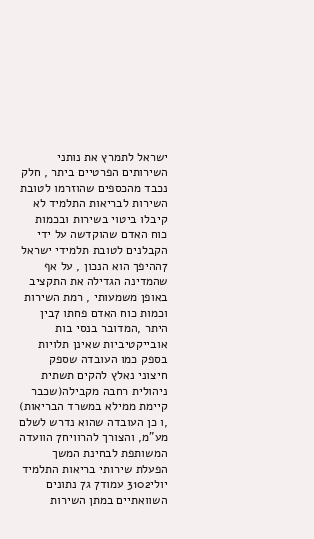ישראל לתמרץ את נותני השירותים הפרטיים ביתר , חלק נכבד מהכספים שהוזרמו לטובת השירות לבריאות התלמיד לא קיבלו ביטוי בשירות ובכמות כוח האדם שהוקדשה על ידי הקבלנים לטובת תלמידי ישראל 7ההיפך הוא הנכון , על אף שהמדינה הגדילה את התקציב באופן משמעותי , רמת השירות וכמות כוח האדם פחתו 7בין היתר ,המדובר בנסי בות אובייקטיביות שאינן תלויות בספק כמו העובדה שספק חיצוני נאלץ להקים תשתית ניהולית רחבה מקבילה(שכבר קיימת ממילא במשרד הבריאות) ,ו כן העובדה שהוא נדרש לשלם מע"מ, והצורך להרוויח7 הוועדה המשותפת לבחינת המשך הפעלת שירותי בריאות התלמיד יולי3102 עמוד7 ג7 נתונים השוואתיים במתן השירות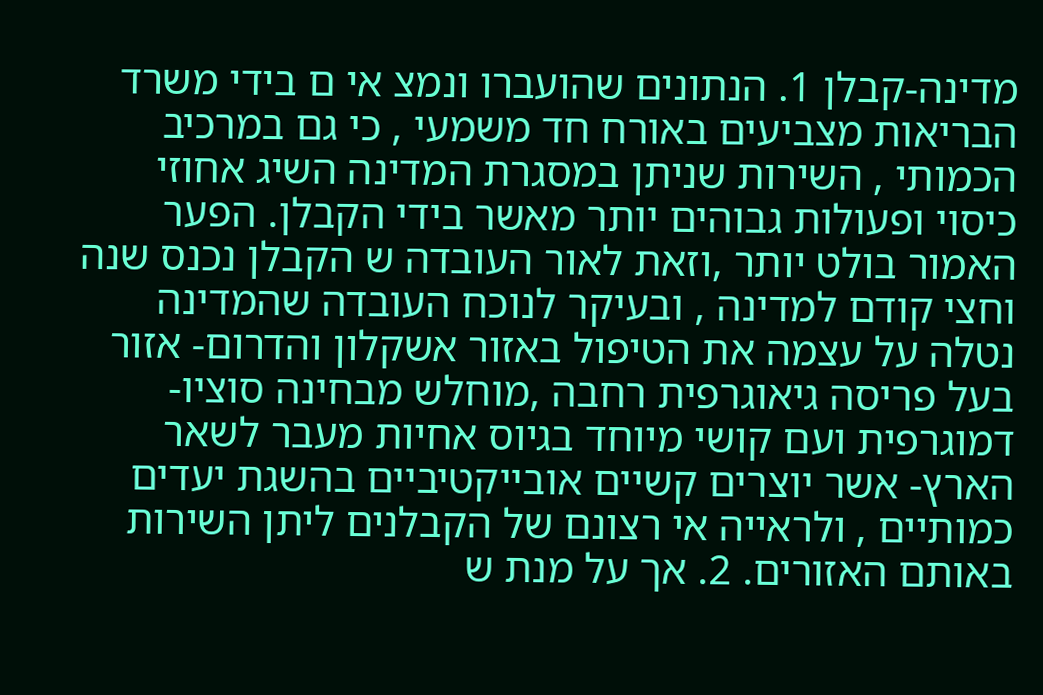מדינה-קבלן 1. הנתונים שהועברו ונמצ אי ם בידי משרד הבריאות מצביעים באורח חד משמעי , כי גם במרכיב הכמותי , השירות שניתן במסגרת המדינה השיג אחוזי כיסוי ופעולות גבוהים יותר מאשר בידי הקבלן. הפער האמור בולט יותר ,וזאת לאור העובדה ש הקבלן נכנס שנה וחצי קודם למדינה , ובעיקר לנוכח העובדה שהמדינה נטלה על עצמה את הטיפול באזור אשקלון והדרום- אזור בעל פריסה גיאוגרפית רחבה ,מוחלש מבחינה סוציו- דמוגרפית ועם קושי מיוחד בגיוס אחיות מעבר לשאר הארץ- אשר יוצרים קשיים אובייקטיביים בהשגת יעדים כמותיים , ולראייה אי רצונם של הקבלנים ליתן השירות באותם האזורים. 2. אך על מנת ש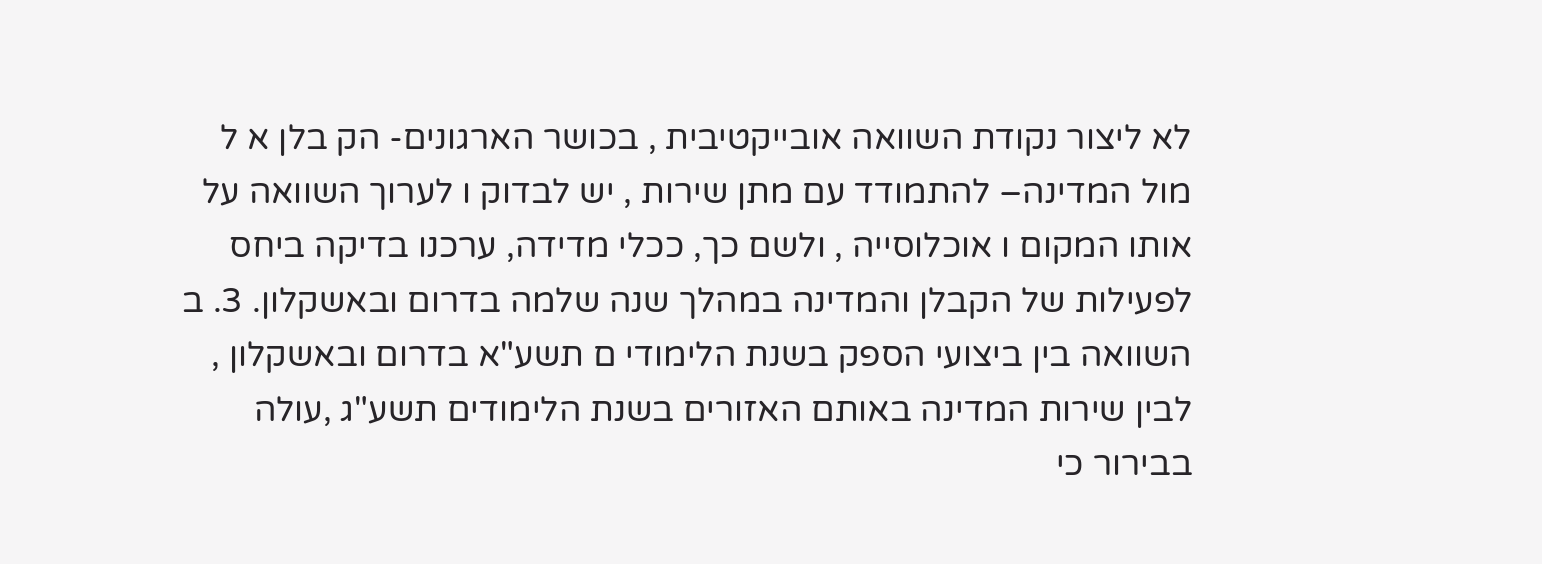לא ליצור נקודת השוואה אובייקטיבית , בכושר הארגונים- הק בלן א ל מול המדינה– להתמודד עם מתן שירות , יש לבדוק ו לערוך השוואה על אותו המקום ו אוכלוסייה , ולשם כך, ככלי מדידה, ערכנו בדיקה ביחס לפעילות של הקבלן והמדינה במהלך שנה שלמה בדרום ובאשקלון. 3. ב השוואה בין ביצועי הספק בשנת הלימודי ם תשע"א בדרום ובאשקלון , לבין שירות המדינה באותם האזורים בשנת הלימודים תשע"ג ,עולה בבירור כי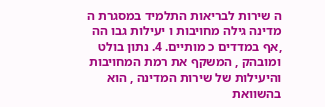ה שירות לבריאות התלמיד במסגרת ה מדינה גילה מחויבות ו יעילות גבו הה ,אף במדדים כ מותיים. 4. נתון בולט ומובהק , המשקף את רמת המחויבות והיעילות של שירות המדינה , הוא בהשוואת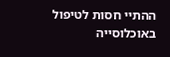ההתיי חסות לטיפול באוכלוסייה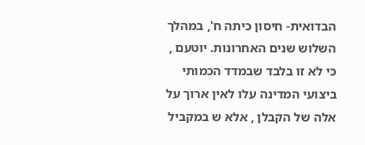הבדואית- חיסון כיתה ח', במהלך השלוש שנים האחרונות. יוטעם , כי לא זו בלבד שבמדד הכמותי ביצועי המדינה עלו לאין ארוך על אלה של הקבלן , אלא ש במקביל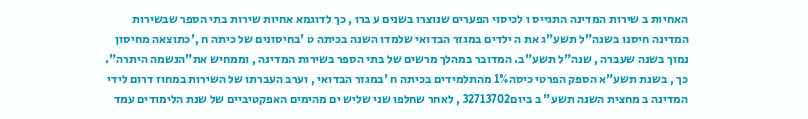האחיות ב שירות המדינה התגייס ו לכיסוי הפערים שנוצרו בשנים ע ברו , כך לדוגמא אחיות שירות בתי הספר שבשירות המדינה חיסנו בשנה"ל תשע"ג את ה ילדים במגזר הבדואי שלמדו השנה בכיתה ט 'בחיסונים של כיתה ח ,'כתוצאה מחיסון נמוך בשנה שעברה , שנה"ל תשע"ב. המדובר במהלך מרשים של בתי הספר בשירות המדינה , וממחיש את"הנשמה היתרה". כך , בשנת תשע"א הספק הפרטי כיסה1% מהתלמידים בכיתה ח 'במגזר הבדואי , וערב העברתו של השירות במחוז דרום לידי המדינה ב מחצית השנה תשע" ב ביום32713702 , לאחר שחלפו שני שליש ים מהימים האפקטיביים של שנת הלימודים עמד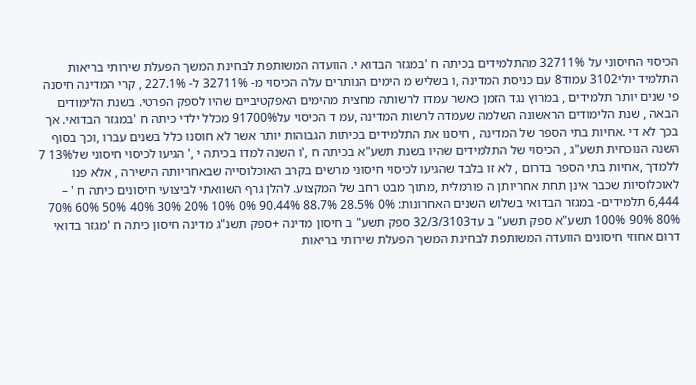הכיסוי החיסוני על 32711% מהתלמידים בכיתה ח 'במגזר הבדוא י. הוועדה המשותפת לבחינת המשך הפעלת שירותי בריאות התלמיד יולי3102 עמוד8 עם כניסת המדינה ,ו בשליש מ הימים הנותרים עלה הכיסוי מ- 32711% ל- 227.1% , קרי המדינה חיסנה פי שנים יותר תלמידים , במרוץ נגד הזמן כאשר עמדו לרשותה מחצית מהימים האפקטיביים שהיו לספק הפרטי. בשנת הלימודים הבאה , שנת הלימודים הראשונה השלמה שעמדה לרשות המדינה ,עמ ד הכיסוי על91700% מכלל ילדי כיתה ח 'במגזר הבדואי. אך בכך לא די .אחיות בתי הספר של המדינה , חיסנו את התלמידים בכיתות הגבוהות יותר אשר לא חוסנו כלל בשנים עברו ,וכך בסוף השנה הנוכחית תשע"ג , הכיסוי של התלמידים שהיו בשנת תשע"א בכיתה ח ,'ו השנה למדו בכיתה י ,' הגיעו לכיסוי חיסוני של13% 7 ללמדך ,אחיות בתי הספר בדרום , לא זו בלבד שהגיעו לכיסוי חיסוני מרשים בקרב האוכלוסייה שבאחריותה הישירה , אלא פנו לאוכלוסיות שכבר אינן תחת אחריותן ה פורמלית ,מתוך מבט רחב של המקצוע. להלן גרף השוואתי לביצועי חיסונים כיתה ח ' – 6,444 תלמידים- במגזר הבדואי בשלוש השנים האחרונות: 0% 28.5% 88.7% 90.44% 0% 10% 20% 30% 40% 50% 60% 70% 80% 90% 100% תשע"א ספק תשע" ב עד32/3/3103 ספק תשע" ב חיסון מדינה +ספק תשנ"ג מדינה חיסון כיתה ח 'מגזר בדואי דרום אחוזי חיסונים הוועדה המשותפת לבחינת המשך הפעלת שירותי בריאות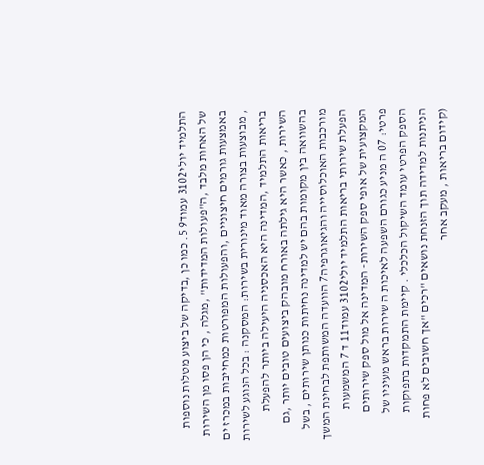התלמיד יולי3102 עמוד9 5. כמו כן ,בדיקה של ביצוע מטלות נוספות של האחות מלבד ,ה"פעולות המדידות" ,מגלה , כי הן פסו מן השירות באמצעות גורמים חיצוניים ,והפעולות המפורטות כמחייבות במכרז ים , מבוצעות בצורה מאוד מינורית בשירות: המסקנה : בכל הנוגע לשירות בריאות התלמיד ,המדינה היא האכסניה היעילה ביותר להפעלת השירות , כאשר היא גילתה באורח מובהק ביצועים טובים יותר ,גם בהשוואה בין מקומות בהם יש למדינה נחיתות כנותן שירותים , בשל מורכבות האוכלוסייה והגיאוגרפיה7 הוועדה המשותפת לבחינת המשך הפעלת שירותי בריאות התלמיד יולי3102 עמוד11 ד 7 המשמעות המקצועית של אופי ספק השירות- המדינה אל מול ספק שירותים פרטי: 07 ה מניע כגורם השפעה לאיכות ה שירות בראש מעיניו של הספק הפרטי עומד השיקול הכלכלי . קיימת התמקדות בתפוקות הניתנות למדידה תוך הזנחת נושאים "רכים "אך חשובים לא פחות (קידום בריאות , מעקב אחר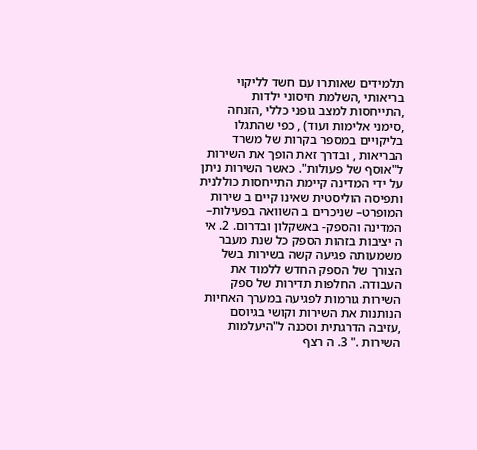תלמידים שאותרו עם חשד לליקוי בריאותי ,השלמת חיסוני ילדות ,התייחסות למצב גופני כללי ,הזנחה ,סימני אלימות ועוד) , כפי שהתגלו בליקויים במספר בקרות של משרד הבריאות , ובדרך זאת הופך את השירות ל"אוסף של פעולות". כאשר השירות ניתן על ידי המדינה קיימת התייחסות כוללנית ותפיסה הוליסטית שאינו קיים ב שירות המופרט– שניכרים ב השוואה בפעילות– המדינה והספק- באשקלון ובדרום. 2. אי ה יציבות בזהות הספק כל שנת מעבר משמעותה פגיעה קשה בשירות בשל הצורך של הספק החדש ללמוד את העבודה. החלפות תדירות של ספק השירות גורמות לפגיעה במערך האחיות הנותנות את השירות וקושי בגיוסם ,עזיבה הדרגתית וסכנה ל"היעלמות השירות ." 3. ה רצף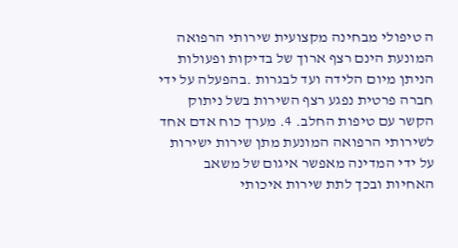ה טיפולי מבחינה מקצועית שירותי הרפואה המונעת הינם רצף ארוך של בדיקות ופעולות הניתן מיום הלידה ועד לבגרות .בהפעלה על ידי חברה פרטית נפגע רצף השירות בשל ניתוק הקשר עם טיפות החלב. 4. מערך כוח אדם אחד לשירותי הרפואה המונעת מתן שירות ישירות על ידי המדינה מאפשר איגום של משאב האחיות ובכך לתת שירות איכותי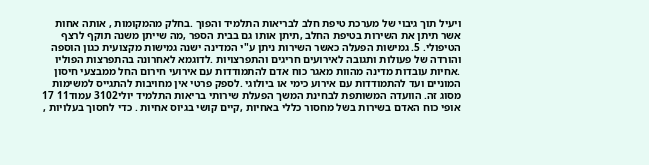ויעיל תוך גיבוי של מערכת טיפת חלב לבריאות התלמיד והפוך .בחלק מהמקומות , אותה אחות אשר תיתן את השירות בטיפת החלב ,תיתן אותו גם בבית הספר ,מה שייתן משנה תוקף לרצף הטיפולי. 5. גמישות הפעלה כאשר השירות ניתן ע"י המדינה ישנה גמישות מקצועית כגון הוספה והורדה של פעולות ותגובה לאירועים חריגים והתפרצויות .לדוגמא לאחרונה בהתפרצות הפוליו .אחיות עובדות מדינה מהוות מאגר כוח אדם להתמודדות עם אירועי חירום החל ממבצעי חיסון המוניים ועד להתמודדות עם אירוע כימי או ביולוגי .לספק פרטי אין מחויבות להתגייס למשימות מסוג זה. הוועדה המשותפת לבחינת המשך הפעלת שירותי בריאות התלמיד יולי3102 עמוד11 17 אופי כוח האדם בשירות בשל מחסור כללי באחיות ,קיים קושי בגיוס אחיות . כדי לחסוך בעלויות ,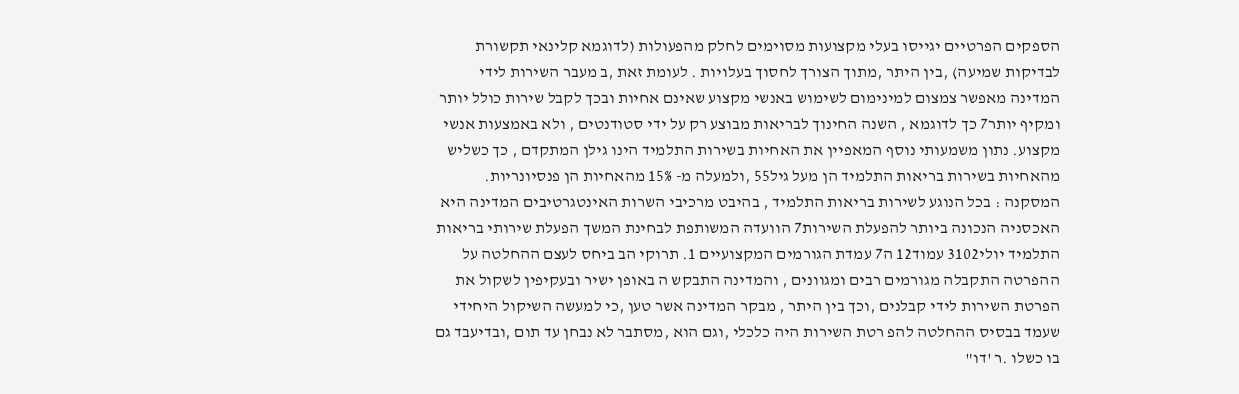הספקים הפרטיים יגייסו בעלי מקצועות מסוימים לחלק מהפעולות (לדוגמא קלינאי תקשורת לבדיקות שמיעה) ,בין היתר ,מתוך הצורך לחסוך בעלויות . לעומת זאת ,ב מעבר השירות לידי המדינה מאפשר צמצום למינימום לשימוש באנשי מקצוע שאינם אחיות ובכך לקבל שירות כולל יותר ומקיף יותר7 כך לדוגמא , השנה החינוך לבריאות מבוצע רק על ידי סטודנטים , ולא באמצעות אנשי מקצוע. נתון משמעותי נוסף המאפיין את האחיות בשירות התלמיד הינו גילן המתקדם , כך כשליש מהאחיות בשירות בריאות התלמיד הן מעל גיל55 ,ולמעלה מ- 15% מהאחיות הן פנסיונריות. המסקנה : בכל הנוגע לשירות בריאות התלמיד , בהיבט מרכיבי השרות האינטגרטיבים המדינה היא האכסניה הנכונה ביותר להפעלת השירות7 הוועדה המשותפת לבחינת המשך הפעלת שירותי בריאות התלמיד יולי3102 עמוד12 ה7 עמדת הגורמים המקצועיים 1. תרוקי הב ביחס לעצם ההחלטה על ההפרטה התקבלה מגורמים רבים ומגוונים , והמדינה התבקש ה באופן ישיר ובעקיפין לשקול את הפרטת השירות לידי קבלנים ,וכך בין היתר , מבקר המדינה אשר טען ,כי למעשה השיקול היחידי שעמד בבסיס ההחלטה להפ רטת השירות היה כלכלי ,וגם הוא ,מסתבר לא נבחן עד תום ,ובדיעבד גם בו כשלו .ר 'דו"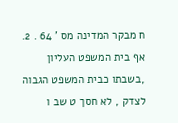ח מבקר המדינה מס ' 64 . 2. אף בית המשפט העליון ,בשבתו כבית המשפט הגבוה לצדק , לא חסך ט שב ו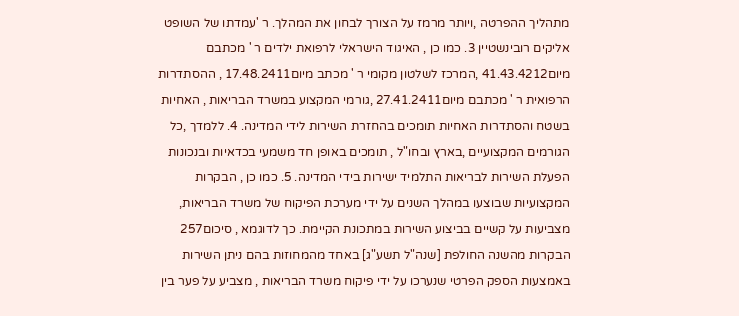מתהליך ההפרטה ,ויותר מרמז על הצורך לבחון את המהלך. ר 'עמדתו של השופט אליקים רובינשטיין 3. כמו כן , האיגוד הישראלי לרפואת ילדים ר ' מכתבם מיום41.43.4212 ,המרכז לשלטון מקומי ר ' מכתב מיום17.48.2411 , ההסתדרות הרפואית ר ' מכתבם מיום27.41.2411 ,גורמי המקצוע במשרד הבריאות , האחיות בשטח והסתדרות האחיות תומכים בהחזרת השירות לידי המדינה. 4. ללמדך ,כל הגורמים המקצועיים ,בארץ ובחו"ל , תומכים באופן חד משמעי בכדאיות ובנכונות הפעלת השירות לבריאות התלמיד ישירות בידי המדינה. 5. כמו כן , הבקרות המקצועיות שבוצעו במהלך השנים על ידי מערכת הפיקוח של משרד הבריאות, מצביעות על קשיים בביצוע השירות במתכונת הקיימת. כך לדוגמא , סיכום257 הבקרות מהשנה החולפת [שנה"ל תשע"ג] באחד מהמחוזות בהם ניתן השירות באמצעות הספק הפרטי שנערכו על ידי פיקוח משרד הבריאות , מצביע על פער בין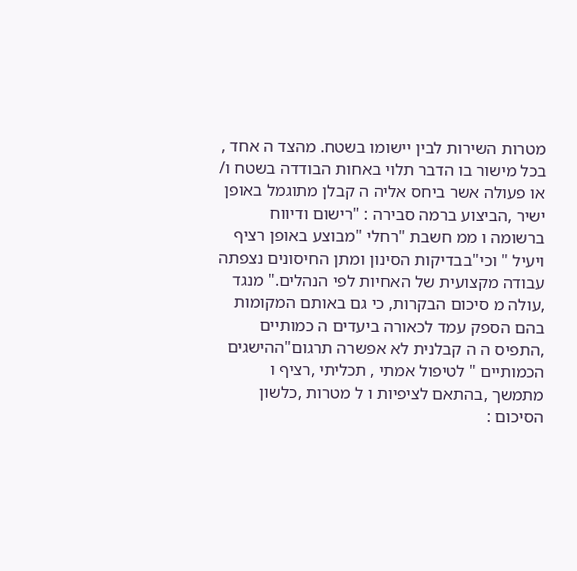מטרות השירות לבין יישומו בשטח. מהצד ה אחד , בכל מישור בו הדבר תלוי באחות הבודדה בשטח ו/ או פעולה אשר ביחס אליה ה קבלן מתוגמל באופן ישיר ,הביצוע ברמה סבירה : "רישום ודיווח ברשומה ו ממ חשבת "רחלי "מבוצע באופן רציף ויעיל " וכי"בבדיקות הסינון ומתן החיסונים נצפתה עבודה מקצועית של האחיות לפי הנהלים." מנגד ,עולה מ סיכום הבקרות, כי גם באותם המקומות בהם הספק עמד לכאורה ביעדים ה כמותיים ,התפיס ה ה קבלנית לא אפשרה תרגום"ההישגים הכמותיים " לטיפול אמתי , תכליתי ,רציף ו מתמשך ,בהתאם לציפיות ו ל מטרות ,כלשון הסיכום :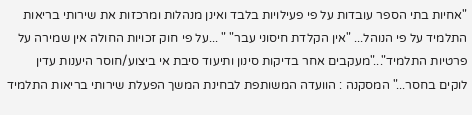"אחיות בתי הספר עובדות על פי פעילויות בלבד ואינן מנהלות ומרכזות את שירותי בריאות התלמיד על פי הנוהל... "אין הקלדת חיסוני עבר" " ...על פי חוק זכויות החולה אין שמירה על פרטיות התלמיד"..."מעקבים אחר בדיקות סינון ותיעוד סיבת אי ביצוע/חוסר היענות עדין לוקים בחסר..." המסקנה : הוועדה המשותפת לבחינת המשך הפעלת שירותי בריאות התלמיד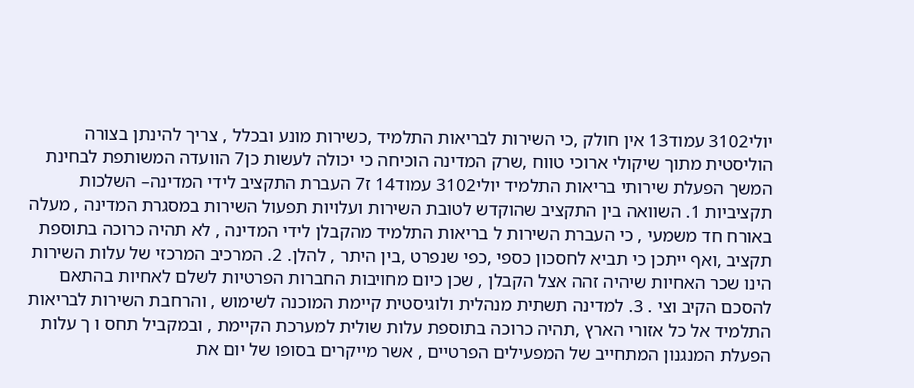יולי3102 עמוד13 אין חולק ,כי השירות לבריאות התלמיד ,כשירות מונע ובכלל , צריך להינתן בצורה הוליסטית מתוך שיקולי ארוכי טווח ,שרק המדינה הוכיחה כי יכולה לעשות כן7 הוועדה המשותפת לבחינת המשך הפעלת שירותי בריאות התלמיד יולי3102 עמוד14 ז7 העברת התקציב לידי המדינה– השלכות תקציביות 1. השוואה בין התקציב שהוקדש לטובת השירות ועלויות תפעול השירות במסגרת המדינה , מעלה באורח חד משמעי , כי העברת השירות ל בריאות התלמיד מהקבלן לידי המדינה , לא תהיה כרוכה בתוספת תקציב ,ואף ייתכן כי תביא לחסכון כספי ,כפי שנפרט ,בין היתר , להלן. 2. המרכיב המרכזי של עלות השירות הינו שכר האחיות שיהיה זהה אצל הקבלן , שכן כיום מחויבות החברות הפרטיות לשלם לאחיות בהתאם להסכם הקיב וצי . 3. למדינה תשתית מנהלית ולוגיסטית קיימת המוכנה לשימוש , והרחבת השירות לבריאות התלמיד אל כל אזורי הארץ ,תהיה כרוכה בתוספת עלות שולית למערכת הקיימת , ובמקביל תחס ו ך עלות הפעלת המנגנון המתחייב של המפעילים הפרטיים , אשר מייקרים בסופו של יום את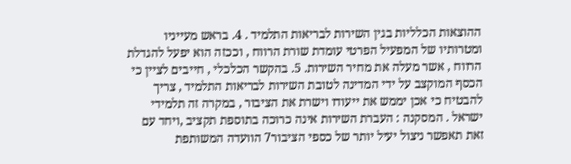ההוצאות הכלליות בגין השירות לבריאות התלמיד . 4. בראש מעייניו ומטרותיו של המפעיל הפרטי עומדת שורת הרווח , וככזה הוא יפעל להגדלת הרווח , אשר מעלה את מחיר השירות. 5. בהקשר הכלכלי , חייבים לציין כי הכסף המוקצב על ידי המדינה לטובת השירות לבריאות התלמיד , צריך להבטיח כי אכן יממש את ייעודו וישרת את הציבור , במקרה זה תלמידי ישראל . המסקנה : העברת השירות אינה כרוכה בתוספת תקציב ,ויחד עם זאת תאפשר ניצול יעיל יותר של כספי הציבור7 הוועדה המשותפת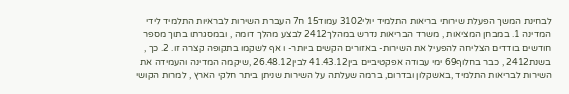לבחינת המשך הפעלת שירותי בריאות התלמיד יולי3102 עמוד15 ח7 העברת השירות לבראיות התלמיד לידי המדינה 1. במבחן המציאות , משרד הבריאות נדרש במהלך2412 לבצע מהלך דומה , ובמסגרתו בתוך מספר חודשים בודדים הצליחה להפעיל את השירות- באזורים הקשים ביותר- ו אף לשקמו בתקופה קצרה זו. 2. כך , בשנת2412 , כבר בחלוף69 ימי עבודה אפקטיביים בין41.43.12 לבין26.48.12 ,שיקמה המדינה והעמידה את השירות לבריאות התלמיד ,באשקלון ובדרום, ברמה שעלתה על השירות שניתן ביתר חלקי הארץ , למרות הקושי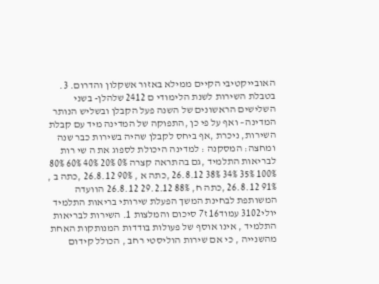האובייקטיבי הקיים ממילא באזור אשקלון והדרום. 3. בטבלת השירות לשנת הלימודי ם 2412 שלהלן- בשני השלישים הראשונים של השנה פעל הקבלן ובשליש הנותר המדינה– ואף על פי כן ,התפוקה של המדינה מיד עם קבלת השירות, ניכרת ,אף ביחס לקבלן שהיה בשירות כבר שנה ומחצה: המסקנה : למדינה היכולת לספוג את ה שי רות לבריאות התלמיד ,גם בהתראה קצרה 0% 20% 40% 60% 80% 100% 35% 34% 38% 26.8.12 ,כתה א , 90% 26.8.12 ,כתה ב , 91% 26.8.12 ,כתה ח, 88% 29.2.12 26.8.12 הוועדה המשותפת לבחינת המשך הפעלת שירותי בריאות התלמיד יולי3102 עמוד16 ז7 סיכום והמלצות 1. השירות לבריאות התלמיד , אינו אוסף של פעולות בודדות המנותקות האחת מהשנייה , כי אם שירות הוליסטי רחב , הכולל קידום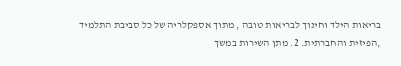בריאות הילד וחינוך לבריאות טובה , מתוך אספקלריה של כל סביבת התלמיד ,הפיזית והחברתית. 2. מתן השירות במשך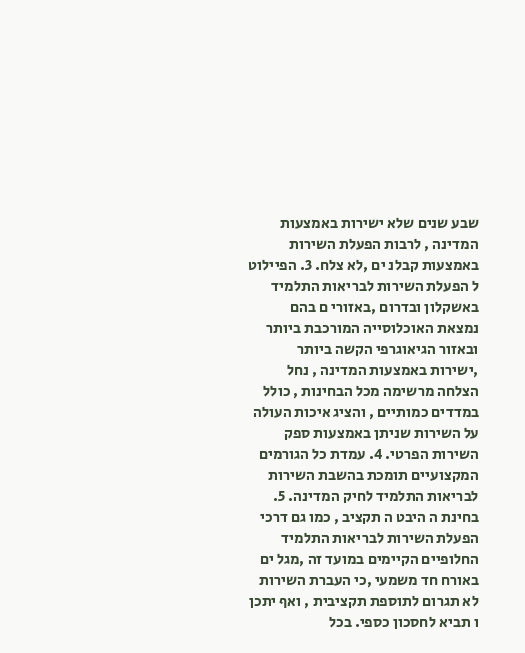שבע שנים שלא ישירות באמצעות המדינה , לרבות הפעלת השירות באמצעות קבלנ ים ,לא צלח. 3. הפיילוט ל הפעלת השירות לבריאות התלמיד באשקלון ובדרום ,באזורי ם בהם נמצאת האוכלוסייה המורכבת ביותר ובאזור הגיאוגרפי הקשה ביותר ,ישירות באמצעות המדינה , נחל הצלחה מרשימה מכל הבחינות , כולל במדדים כמותיים , והציג איכות העולה על השירות שניתן באמצעות ספק השירות הפרטי. 4. עמדת כל הגורמים המקצועיים תומכת בהשבת השירות לבריאות התלמיד לחיק המדינה. 5. בחינת ה היבט ה תקציב , כמו גם דרכי הפעלת השירות לבריאות התלמיד החלופיים הקיימים במועד זה ,מגל ים באורח חד משמעי ,כי העברת השירות לא תגרום לתוספת תקציבית , ואף יתכן ו תביא לחסכון כספי. בכל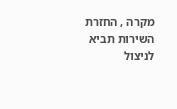מקרה , החזרת השירות תביא לניצול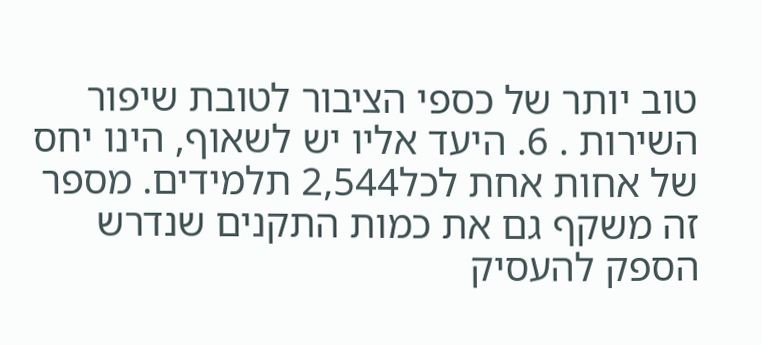טוב יותר של כספי הציבור לטובת שיפור השירות . 6. היעד אליו יש לשאוף, הינו יחס של אחות אחת לכל2,544 תלמידים. מספר זה משקף גם את כמות התקנים שנדרש הספק להעסיק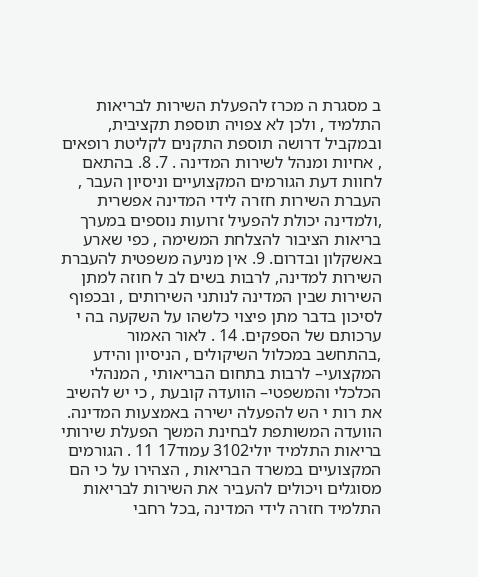ב מסגרת ה מכרז להפעלת השירות לבריאות התלמיד , ולכן לא צפויה תוספת תקציבית, ובמקביל דרושה תוספת התקנים לקליטת רופאים , אחיות ומנהל לשירות המדינה . 7. 8. בהתאם לחוות דעת הגורמים המקצועיים וניסיון העבר , העברת השירות חזרה לידי המדינה אפשרית ,ולמדינה יכולת להפעיל זרועות נוספים במערך בריאות הציבור להצלחת המשימה , כפי שארע באשקלון ובדרום. 9. אין מניעה משפטית להעברת השירות למדינה, לרבות בשים לב ל חוזה למתן השירות שבין המדינה לנותני השירותים , ובכפוף לסיכון בדבר מתן פיצוי כלשהו על השקעה בה י ערכותם של הספקים. 14 . לאור האמור ,בהתחשב במכלול השיקולים , הניסיון והידע המקצועי– לרבות בתחום הבריאותי , המנהלי הכלכלי והמשפטי– הוועדה קובעת , כי יש להשיב את רות י הש להפעלה ישירה באמצעות המדינה. הוועדה המשותפת לבחינת המשך הפעלת שירותי בריאות התלמיד יולי3102 עמוד17 11 . הגורמים המקצועיים במשרד הבריאות , הצהירו על כי הם מסוגלים ויכולים להעביר את השירות לבריאות התלמיד חזרה לידי המדינה ,בכל רחבי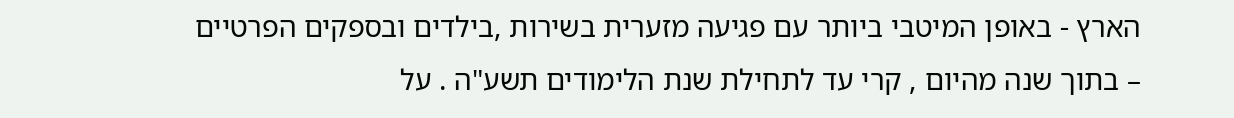הארץ - באופן המיטבי ביותר עם פגיעה מזערית בשירות ,בילדים ובספקים הפרטיים – בתוך שנה מהיום , קרי עד לתחילת שנת הלימודים תשע"ה . על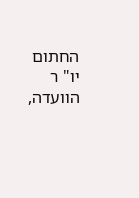החתום יו" ר הוועדה,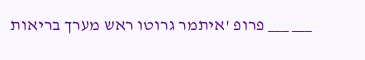___ ___ פרופ 'איתמר גרוטו ראש מערך בריאות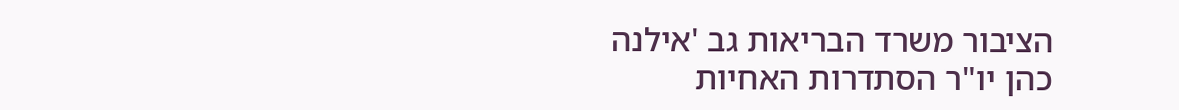הציבור משרד הבריאות גב 'אילנה כהן יו"ר הסתדרות האחיות